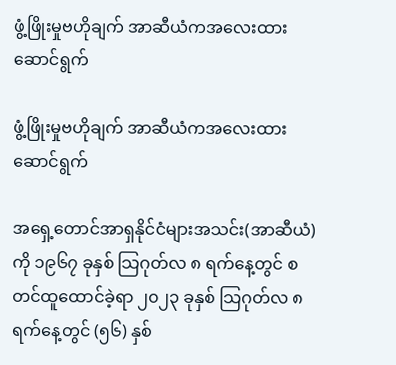ဖွံ့ဖြိုးမှုဗဟိုချက် အာဆီယံကအလေးထားဆောင်ရွက်

ဖွံ့ဖြိုးမှုဗဟိုချက် အာဆီယံကအလေးထားဆောင်ရွက်

အရှေ့တောင်အာရှနိုင်ငံများအသင်း(အာဆီယံ) ကို ၁၉၆၇ ခုနှစ် သြဂုတ်လ ၈ ရက်နေ့တွင် စတင်ထူထောင်ခဲ့ရာ ၂၀၂၃ ခုနှစ် သြဂုတ်လ ၈ ရက်နေ့တွင် (၅၆) နှစ်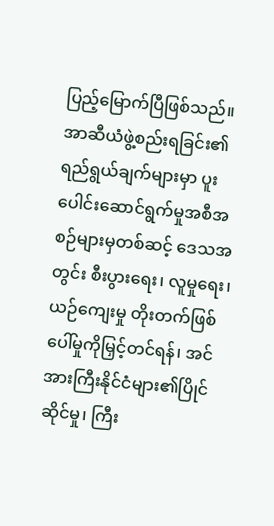ပြည့်မြောက်ပြီဖြစ်သည်။ အာဆီယံဖွဲ့စည်းရခြင်း၏ ရည်ရွယ်ချက်များမှာ ပူးပေါင်းဆောင်ရွက်မှုအစီအစဉ်များမှတစ်ဆင့် ဒေသအတွင်း စီးပွားရေး၊ လူမှုရေး၊ ယဉ်ကျေးမှု တိုးတက်ဖြစ်ပေါ်မှုကိုမြှင့်တင်ရန်၊ အင်အားကြီးနိုင်ငံများ၏ပြိုင်ဆိုင်မှု၊ ကြီး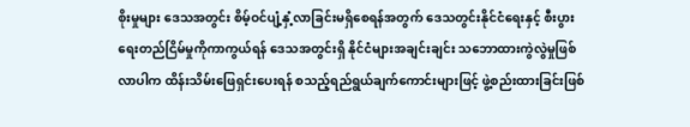စိုးမှုများ ဒေသအတွင်း စိမ့်ဝင်ပျံ့နှံ့လာခြင်းမရှိစေရန်အတွက် ဒေသတွင်းနိုင်ငံရေးနှင့် စီးပွားရေးတည်ငြိမ်မှုကိုကာကွယ်ရန် ဒေသအတွင်းရှိ နိုင်ငံများအချင်းချင်း သဘောထားကွဲလွဲမှုဖြစ်လာပါက ထိန်းသိမ်းဖြေရှင်းပေးရန် စသည့်ရည်ရွယ်ချက်ကောင်းများဖြင့် ဖွဲ့စည်းထားခြင်းဖြစ်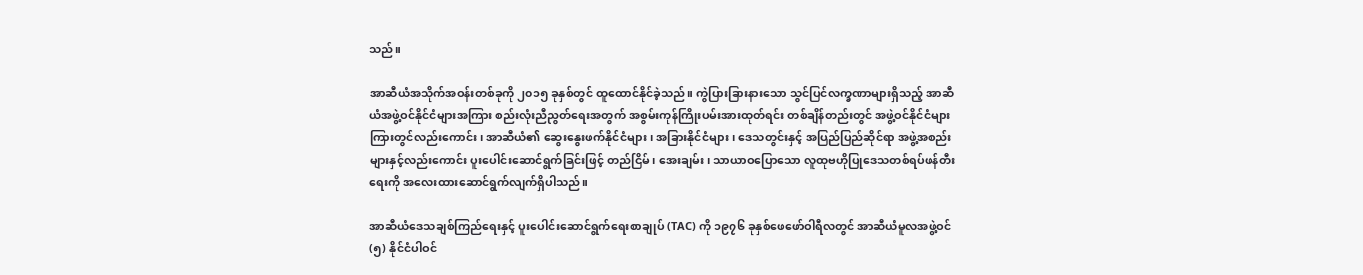သည်။

အာဆီယံအသိုက်အဝန်းတစ်ခုကို ၂၀၁၅ ခုနှစ်တွင် ထူထောင်နိုင်ခဲ့သည်။ ကွဲပြားခြားနားသော သွင်ပြင်လက္ခဏာများရှိသည့် အာဆီယံအဖွဲ့ဝင်နိုင်ငံများအကြား စည်းလုံးညီညွတ်ရေးအတွက် အစွမ်းကုန်ကြိုးပမ်းအားထုတ်ရင်း တစ်ချိန်တည်းတွင် အဖွဲ့ဝင်နိုင်ငံများကြားတွင်လည်းကောင်း၊ အာဆီယံ၏ ဆွေးနွေးဖက်နိုင်ငံများ၊ အခြားနိုင်ငံများ၊ ဒေသတွင်းနှင့် အပြည်ပြည်ဆိုင်ရာ အဖွဲ့အစည်းများနှင့်လည်းကောင်း ပူးပေါင်းဆောင်ရွက်ခြင်းဖြင့် တည်ငြိမ်၊ အေးချမ်း၊ သာယာဝပြောသော လူထုဗဟိုပြုဒေသတစ်ရပ်ဖန်တီးရေးကို အလေးထားဆောင်ရွက်လျက်ရှိပါသည်။

အာဆီယံဒေသချစ်ကြည်ရေးနှင့် ပူးပေါင်းဆောင်ရွက်ရေးစာချုပ် (TAC) ကို ၁၉၇၆ ခုနှစ်ဖေဖော်ဝါရီလတွင် အာဆီယံမူလအဖွဲ့ဝင် (၅) နိုင်ငံပါဝင်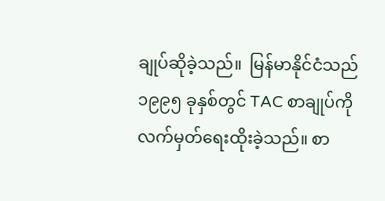ချုပ်ဆိုခဲ့သည်။  မြန်မာနိုင်ငံသည် ၁၉၉၅ ခုနှစ်တွင် TAC စာချုပ်ကို လက်မှတ်ရေးထိုးခဲ့သည်။ စာ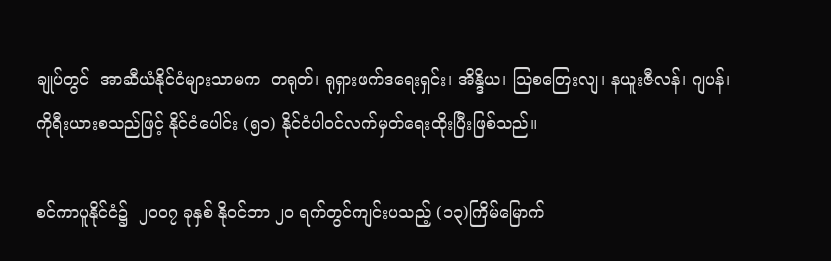ချုပ်တွင်  အာဆီယံနိုင်ငံများသာမက  တရုတ်၊ ရုရှားဖက်ဒရေးရှင်း၊ အိန္ဒိယ၊ သြစတြေးလျ၊ နယူးဇီလန်၊ ဂျပန်၊ ကိုရီးယားစသည်ဖြင့် နိုင်ငံပေါင်း (၅၁) နိုင်ငံပါဝင်လက်မှတ်ရေးထိုးပြီးဖြစ်သည်။

စင်ကာပူနိုင်ငံ၌  ၂၀၀၇ ခုနှစ် နိုဝင်ဘာ ၂၀ ရက်တွင်ကျင်းပသည့် (၁၃)ကြိမ်မြောက်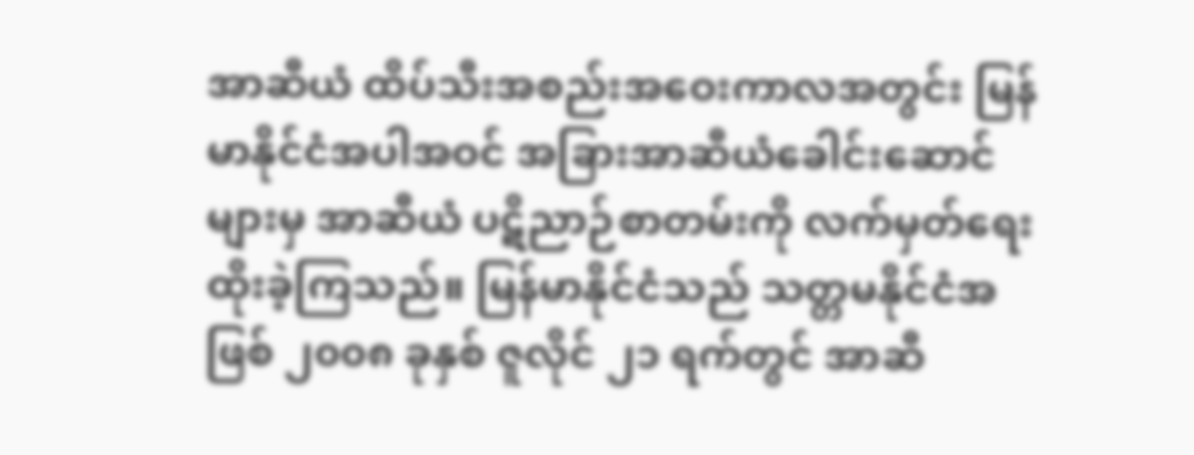အာဆီယံ ထိပ်သီးအစည်းအဝေးကာလအတွင်း မြန်မာနိုင်ငံအပါအဝင် အခြားအာဆီယံခေါင်းဆောင်များမှ အာဆီယံ ပဋိညာဉ်စာတမ်းကို လက်မှတ်ရေးထိုးခဲ့ကြသည်။ မြန်မာနိုင်ငံသည် သတ္တမနိုင်ငံအဖြစ် ၂၀၀၈ ခုနှစ် ဇူလိုင် ၂၁ ရက်တွင် အာဆီ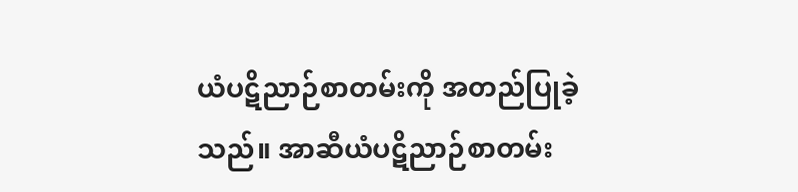ယံပဋိညာဉ်စာတမ်းကို အတည်ပြုခဲ့သည်။ အာဆီယံပဋိညာဉ်စာတမ်း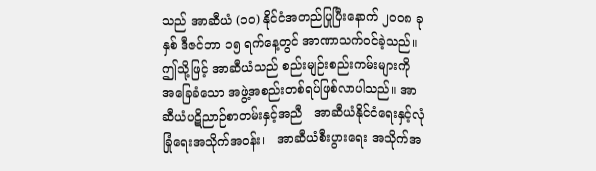သည် အာဆီယံ (၁၀) နိုင်ငံအတည်ပြုပြီးနောက် ၂၀၀၈ ခုနှစ် ဒီဇင်ဘာ ၁၅ ရက်နေ့တွင် အာဏာသက်ဝင်ခဲ့သည်။ ဤသို့ဖြင့် အာဆီယံသည် စည်းမျဉ်းစည်းကမ်းများကို အခြေခံသော အဖွဲ့အစည်းတစ်ရပ်ဖြစ်လာပါသည်။ အာဆီယံပဋိညာဉ်စာတမ်းနှင့်အညီ   အာဆီယံနိုင်ငံရေးနှင့်လုံခြုံရေးအသိုက်အဝန်း၊   အာဆီယံစီးပွားရေး အသိုက်အ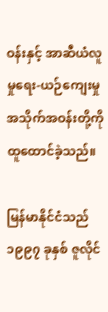ဝန်းနှင့် အာဆီယံလူမှုရေး-ယဉ်ကျေးမှုအသိုက်အဝန်းတို့ကို ထူထောင်ခဲ့သည်။

မြန်မာနိုင်ငံသည် ၁၉၉၇ ခုနှစ် ဇူလိုင်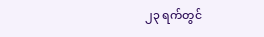၂၃ ရက်တွင်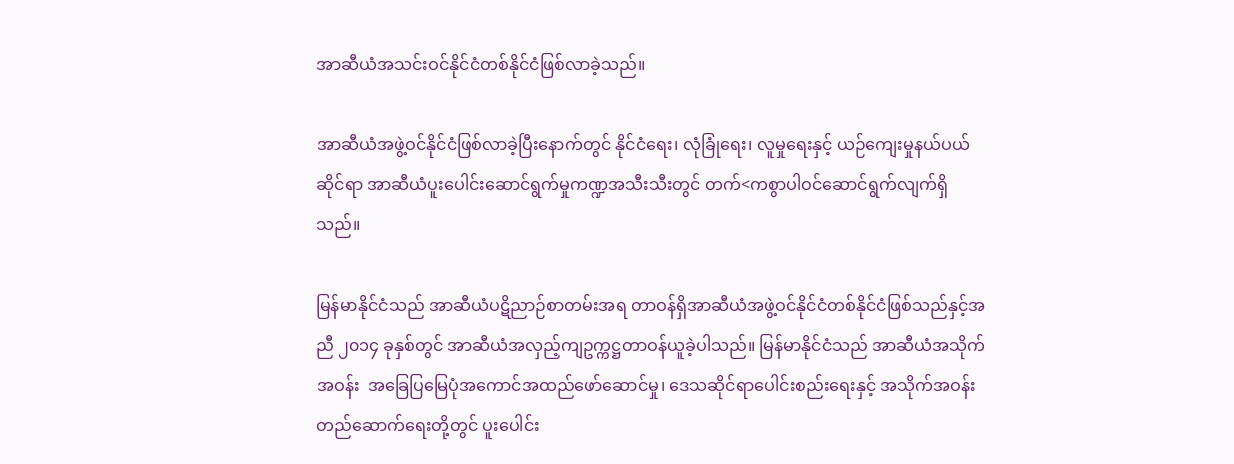အာဆီယံအသင်းဝင်နိုင်ငံတစ်နိုင်ငံဖြစ်လာခဲ့သည်။

အာဆီယံအဖွဲ့ဝင်နိုင်ငံဖြစ်လာခဲ့ပြီးနောက်တွင် နိုင်ငံရေး၊ လုံခြုံရေး၊ လူမှုရေးနှင့် ယဉ်ကျေးမှုနယ်ပယ်ဆိုင်ရာ အာဆီယံပူးပေါင်းဆောင်ရွက်မှုကဏ္ဍအသီးသီးတွင် တက်<ကစွာပါဝင်ဆောင်ရွက်လျက်ရှိသည်။

မြန်မာနိုင်ငံသည် အာဆီယံပဋိညာဉ်စာတမ်းအရ တာဝန်ရှိအာဆီယံအဖွဲ့ဝင်နိုင်ငံတစ်နိုင်ငံဖြစ်သည်နှင့်အညီ ၂၀၁၄ ခုနှစ်တွင် အာဆီယံအလှည့်ကျဥက္ကဋ္ဌတာဝန်ယူခဲ့ပါသည်။ မြန်မာနိုင်ငံသည် အာဆီယံအသိုက်အဝန်း  အခြေပြမြေပုံအကောင်အထည်ဖော်ဆောင်မှု၊ ဒေသဆိုင်ရာပေါင်းစည်းရေးနှင့် အသိုက်အဝန်း တည်ဆောက်ရေးတို့တွင် ပူးပေါင်း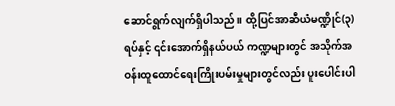ဆောင်ရွက်လျက်ရှိပါသည်။ ထို့ပြင်အာဆီယံမဏ္ဍိုင်(၃)ရပ်နှင့် ၎င်းအောက်ရှိနယ်ပယ် ကဏ္ဍများတွင် အသိုက်အဝန်းထူထောင်ရေးကြိုးပမ်းမှုများတွင်လည်း ပူးပေါင်းပါ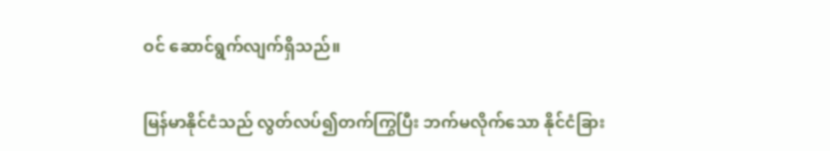ဝင် ဆောင်ရွက်လျက်ရှိသည်။

မြန်မာနိုင်ငံသည် လွတ်လပ်၍တက်ကြွပြီး ဘက်မလိုက်သော နိုင်ငံခြား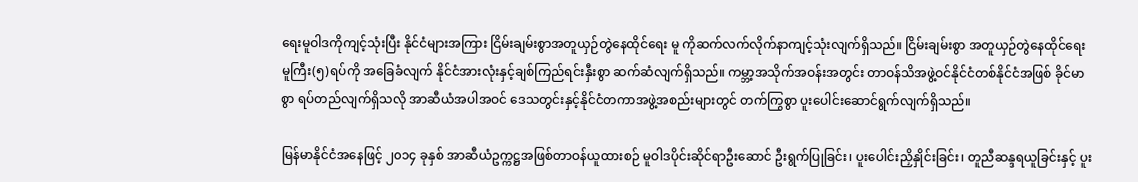ရေးမူဝါဒကိုကျင့်သုံးပြီး နိုင်ငံများအကြား ငြိမ်းချမ်းစွာအတူယှဉ်တွဲနေထိုင်ရေး မူ ကိုဆက်လက်လိုက်နာကျင့်သုံးလျက်ရှိသည်။ ငြိမ်းချမ်းစွာ အတူယှဉ်တွဲနေထိုင်ရေးမူကြီး(၅)ရပ်ကို အခြေခံလျက် နိုင်ငံအားလုံးနှင့်ချစ်ကြည်ရင်းနှီးစွာ ဆက်ဆံလျက်ရှိသည်။ ကမ္ဘာ့အသိုက်အဝန်းအတွင်း တာဝန်သိအဖွဲ့ဝင်နိုင်ငံတစ်နိုင်ငံအဖြစ် ခိုင်မာစွာ ရပ်တည်လျက်ရှိသလို အာဆီယံအပါအဝင် ဒေသတွင်းနှင့်နိုင်ငံတကာအဖွဲ့အစည်းများတွင် တက်ကြွစွာ ပူးပေါင်းဆောင်ရွက်လျက်ရှိသည်။

မြန်မာနိုင်ငံအနေဖြင့် ၂၀၁၄ ခုနှစ် အာဆီယံဥက္ကဋ္ဌအဖြစ်တာဝန်ယူထားစဉ် မူဝါဒပိုင်းဆိုင်ရာဦးဆောင် ဦးရွက်ပြုခြင်း၊ ပူးပေါင်းညှိနှိုင်းခြင်း၊ တူညီဆန္ဒရယူခြင်းနှင့် ပူး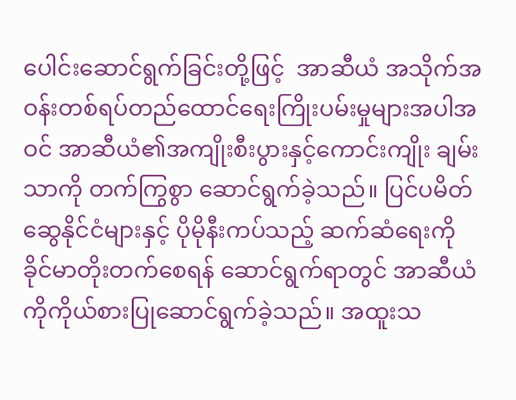ပေါင်းဆောင်ရွက်ခြင်းတို့ဖြင့်  အာဆီယံ အသိုက်အဝန်းတစ်ရပ်တည်ထောင်ရေးကြိုးပမ်းမှုများအပါအဝင် အာဆီယံ၏အကျိုးစီးပွားနှင့်ကောင်းကျိုး ချမ်းသာကို တက်ကြွစွာ ဆောင်ရွက်ခဲ့သည်။ ပြင်ပမိတ်ဆွေနိုင်ငံများနှင့် ပိုမိုနီးကပ်သည့် ဆက်ဆံရေးကို ခိုင်မာတိုးတက်စေရန် ဆောင်ရွက်ရာတွင် အာဆီယံကိုကိုယ်စားပြုဆောင်ရွက်ခဲ့သည်။ အထူးသ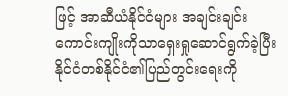ဖြင့် အာဆီယံနိုင်ငံများ အချင်းချင်းကောင်းကျိုးကိုသာရှေးရှုဆောင်ရွက်ခဲ့ပြီး နိုင်ငံတစ်နိုင်ငံ၏ပြည်တွင်းရေးကို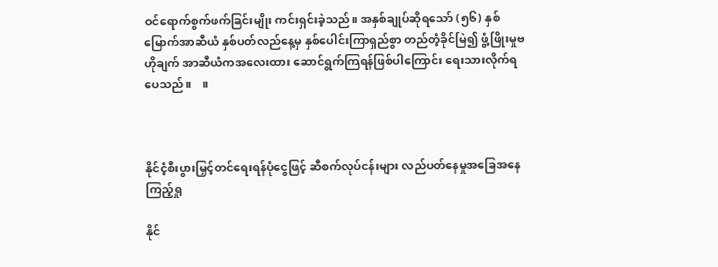ဝင်ရောက်စွက်ဖက်ခြင်းမျိုး ကင်းရှင်းခဲ့သည်။ အနှစ်ချုပ်ဆိုရသော် (၅၆) နှစ်မြောက်အာဆီယံ နှစ်ပတ်လည်နေ့မှ နှစ်ပေါင်းကြာရှည်စွာ တည်တံ့ခိုင်မြဲ၍ ဖွံ့ဖြိုးမှုဗဟိုချက် အာဆီယံကအလေးထား ဆောင်ရွက်ကြရန်ဖြစ်ပါကြောင်း ရေးသားလိုက်ရပေသည်။    ။



နိုင်ငံ့စီးပွားမြှင့်တင်ရေးရန်ပုံငွေဖြင့် ဆီစက်လုပ်ငန်းများ လည်ပတ်နေမှုအခြေအနေ ကြည့်ရှု

နိုင်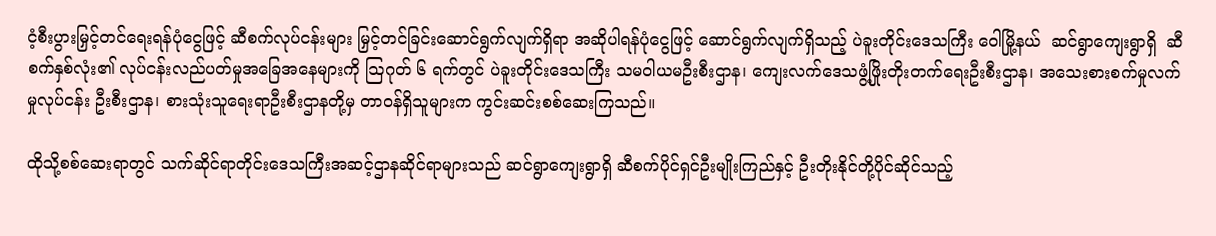ငံ့စီးပွားမြှင့်တင်ရေးရန်ပုံငွေဖြင့် ဆီစက်လုပ်ငန်းများ မြှင့်တင်ခြင်းဆောင်ရွက်လျက်ရှိရာ အဆိုပါရန်ပုံငွေဖြင့် ဆောင်ရွက်လျက်ရှိသည့် ပဲခူးတိုင်းဒေသကြီး ဝေါမြို့နယ်  ဆင်ရွာကျေးရွာရှိ  ဆီစက်နှစ်လုံး၏ လုပ်ငန်းလည်ပတ်မှုအခြေအနေများကို သြဂုတ် ၆ ရက်တွင် ပဲခူးတိုင်းဒေသကြီး သမဝါယမဦးစီးဌာန၊ ကျေးလက်ဒေသဖွံ့ဖြိုးတိုးတက်ရေးဦးစီးဌာန၊ အသေးစားစက်မှုလက်မှုလုပ်ငန်း ဦးစီးဌာန၊ စားသုံးသူရေးရာဦးစီးဌာနတို့မှ တာဝန်ရှိသူများက ကွင်းဆင်းစစ်ဆေးကြသည်။

ထိုသို့စစ်ဆေးရာတွင် သက်ဆိုင်ရာတိုင်းဒေသကြီးအဆင့်ဌာနဆိုင်ရာများသည် ဆင်ရွာကျေးရွာရှိ ဆီစက်ပိုင်ရှင်ဦးမျိုးကြည်နှင့် ဦးတိုးနိုင်တို့ပိုင်ဆိုင်သည့်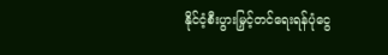နိုင်ငံ့စီးပွားမြှင့်တင်ရေးရန်ပုံငွေ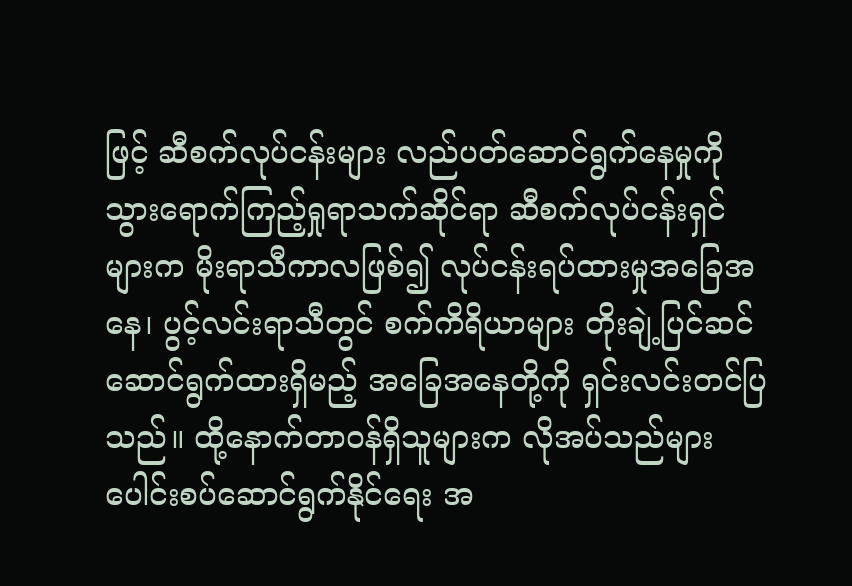ဖြင့် ဆီစက်လုပ်ငန်းများ လည်ပတ်ဆောင်ရွက်နေမှုကို သွားရောက်ကြည့်ရှုရာသက်ဆိုင်ရာ ဆီစက်လုပ်ငန်းရှင် များက မိုးရာသီကာလဖြစ်၍ လုပ်ငန်းရပ်ထားမှုအခြေအနေ၊ ပွင့်လင်းရာသီတွင် စက်ကိရိယာများ တိုးချဲ့ပြင်ဆင် ဆောင်ရွက်ထားရှိမည့် အခြေအနေတို့ကို ရှင်းလင်းတင်ပြသည်။ ထို့နောက်တာဝန်ရှိသူများက လိုအပ်သည်များ ပေါင်းစပ်ဆောင်ရွက်နိုင်ရေး အ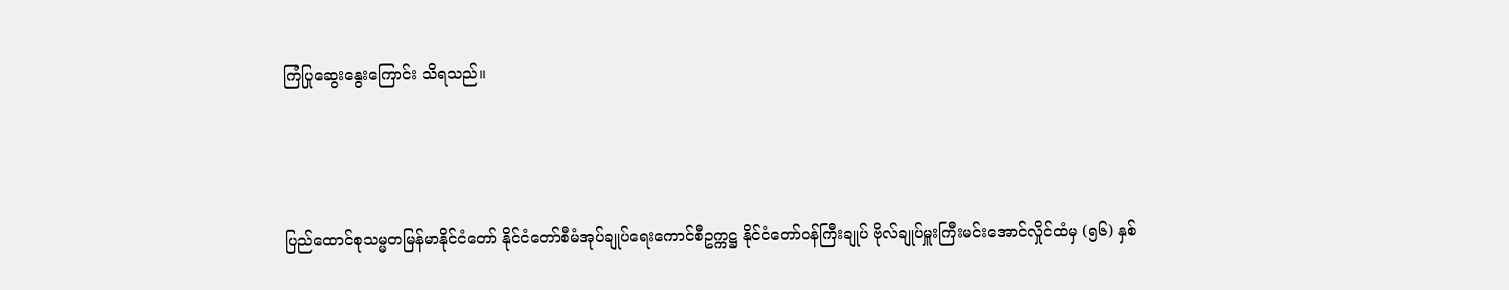ကြံပြုဆွေးနွေးကြောင်း သိရသည်။





ပြည်ထောင်စုသမ္မတမြန်မာနိုင်ငံတော် နိုင်ငံတော်စီမံအုပ်ချုပ်ရေးကောင်စီဥက္ကဋ္ဌ နိုင်ငံတော်ဝန်ကြီးချုပ် ဗိုလ်ချုပ်မှူးကြီးမင်းအောင်လှိုင်ထံမှ (၅၆) နှစ်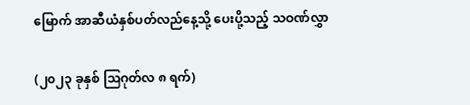မြောက် အာဆီယံနှစ်ပတ်လည်နေ့သို့ ပေးပို့သည့် သဝဏ်လွှာ

(၂၀၂၃ ခုနှစ် သြဂုတ်လ ၈ ရက်)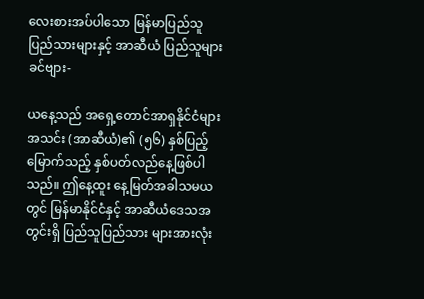လေးစားအပ်ပါသော မြန်မာပြည်သူပြည်သားများနှင့် အာဆီယံ ပြည်သူများခင်ဗျား-

ယနေ့သည် အရှေ့တောင်အာရှနိုင်ငံများအသင်း (အာဆီယံ)၏ (၅၆) နှစ်ပြည့်မြောက်သည့် နှစ်ပတ်လည်နေ့ဖြစ်ပါသည်။ ဤနေ့ထူး နေ့မြတ်အခါသမယတွင် မြန်မာနိုင်ငံနှင့် အာဆီယံဒေသအတွင်းရှိ ပြည်သူပြည်သား များအားလုံး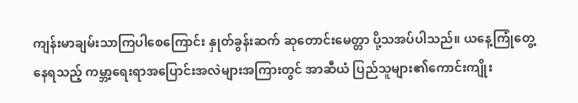ကျန်းမာချမ်းသာကြပါစေကြောင်း နှုတ်ခွန်းဆက် ဆုတောင်းမေတ္တာ ပို့သအပ်ပါသည်။ ယနေ့ကြုံတွေ့နေရသည့် ကမ္ဘာ့ရေးရာအပြောင်းအလဲများအကြားတွင် အာဆီယံ ပြည်သူများ၏ကောင်းကျိုး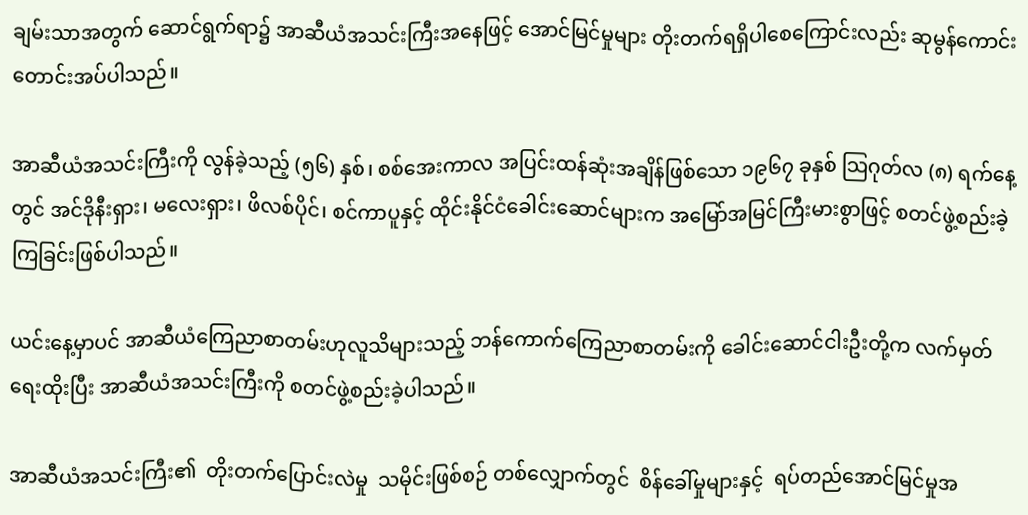ချမ်းသာအတွက် ဆောင်ရွက်ရာ၌ အာဆီယံအသင်းကြီးအနေဖြင့် အောင်မြင်မှုများ တိုးတက်ရရှိပါစေကြောင်းလည်း ဆုမွန်ကောင်းတောင်းအပ်ပါသည်။

အာဆီယံအသင်းကြီးကို လွန်ခဲ့သည့် (၅၆) နှစ်၊ စစ်အေးကာလ အပြင်းထန်ဆုံးအချိန်ဖြစ်သော ၁၉၆၇ ခုနှစ် သြဂုတ်လ (၈) ရက်နေ့တွင် အင်ဒိုနီးရှား၊ မလေးရှား၊ ဖိလစ်ပိုင်၊ စင်ကာပူနှင့် ထိုင်းနိုင်ငံခေါင်းဆောင်များက အမြော်အမြင်ကြီးမားစွာဖြင့် စတင်ဖွဲ့စည်းခဲ့ကြခြင်းဖြစ်ပါသည်။

ယင်းနေ့မှာပင် အာဆီယံကြေညာစာတမ်းဟုလူသိများသည့် ဘန်ကောက်ကြေညာစာတမ်းကို ခေါင်းဆောင်ငါးဦးတို့က လက်မှတ်ရေးထိုးပြီး အာဆီယံအသင်းကြီးကို စတင်ဖွဲ့စည်းခဲ့ပါသည်။

အာဆီယံအသင်းကြီး၏  တိုးတက်ပြောင်းလဲမှု  သမိုင်းဖြစ်စဉ် တစ်လျှောက်တွင်  စိန်ခေါ်မှုများနှင့်  ရပ်တည်အောင်မြင်မှုအ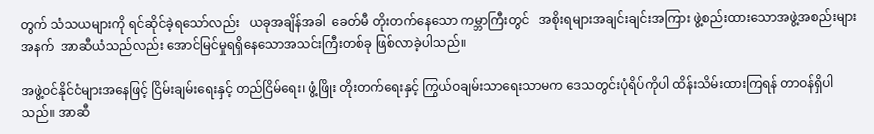တွက် သံသယများကို ရင်ဆိုင်ခဲ့ရသော်လည်း   ယခုအချိန်အခါ  ခေတ်မီ တိုးတက်နေသော ကမ္ဘာကြီးတွင်   အစိုးရများအချင်းချင်းအကြား ဖွဲ့စည်းထားသောအဖွဲ့အစည်းများအနက်  အာဆီယံသည်လည်း အောင်မြင်မှုရရှိနေသောအသင်းကြီးတစ်ခု ဖြစ်လာခဲ့ပါသည်။

အဖွဲ့ဝင်နိုင်ငံများအနေဖြင့် ငြိမ်းချမ်းရေးနှင့် တည်ငြိမ်ရေး၊ ဖွံ့ဖြိုး တိုးတက်ရေးနှင့် ကြွယ်ဝချမ်းသာရေးသာမက ဒေသတွင်းပုံရိပ်ကိုပါ ထိန်းသိမ်းထားကြရန် တာဝန်ရှိပါသည်။ အာဆီ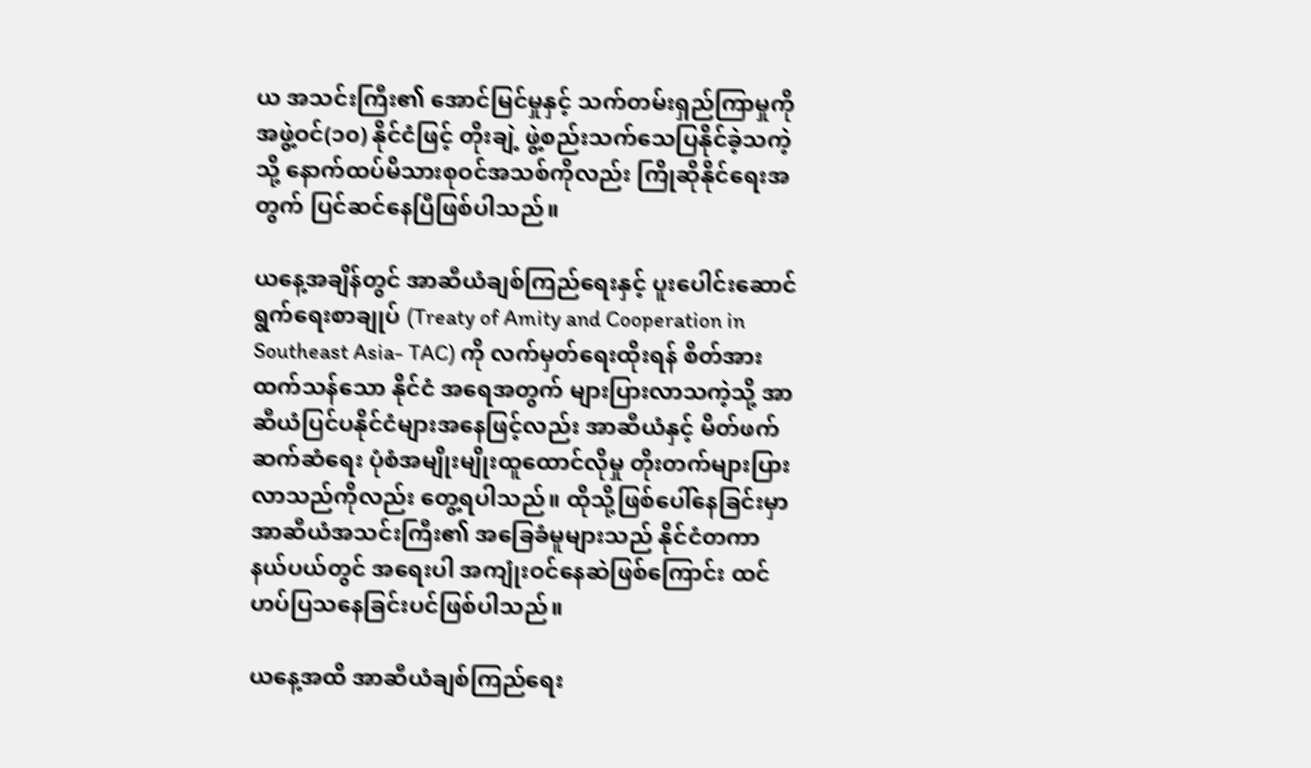ယ အသင်းကြီး၏ အောင်မြင်မှုနှင့် သက်တမ်းရှည်ကြာမှုကို အဖွဲ့ဝင်(၁၀) နိုင်ငံဖြင့် တိုးချဲ့ ဖွဲ့စည်းသက်သေပြနိုင်ခဲ့သကဲ့သို့ နောက်ထပ်မိသားစုဝင်အသစ်ကိုလည်း ကြိုဆိုနိုင်ရေးအတွက် ပြင်ဆင်နေပြီဖြစ်ပါသည်။

ယနေ့အချိန်တွင် အာဆီယံချစ်ကြည်ရေးနှင့် ပူးပေါင်းဆောင်ရွက်ရေးစာချုပ် (Treaty of Amity and Cooperation in Southeast Asia- TAC) ကို လက်မှတ်ရေးထိုးရန် စိတ်အားထက်သန်သော နိုင်ငံ အရေအတွက် များပြားလာသကဲ့သို့ အာဆီယံပြင်ပနိုင်ငံများအနေဖြင့်လည်း အာဆီယံနှင့် မိတ်ဖက်ဆက်ဆံရေး ပုံစံအမျိုးမျိုးထူထောင်လိုမှု တိုးတက်များပြားလာသည်ကိုလည်း တွေ့ရပါသည်။ ထိုသို့ဖြစ်ပေါ်နေခြင်းမှာ အာဆီယံအသင်းကြီး၏ အခြေခံမူများသည် နိုင်ငံတကာနယ်ပယ်တွင် အရေးပါ အကျုံးဝင်နေဆဲဖြစ်ကြောင်း ထင်ဟပ်ပြသနေခြင်းပင်ဖြစ်ပါသည်။

ယနေ့အထိ အာဆီယံချစ်ကြည်ရေး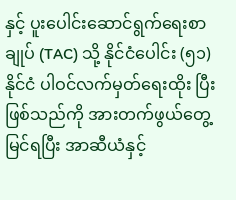နှင့် ပူးပေါင်းဆောင်ရွက်ရေးစာချုပ် (TAC) သို့ နိုင်ငံပေါင်း (၅၁) နိုင်ငံ ပါဝင်လက်မှတ်ရေးထိုး ပြီးဖြစ်သည်ကို အားတက်ဖွယ်တွေ့မြင်ရပြီး အာဆီယံနှင့်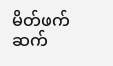မိတ်ဖက် ဆက်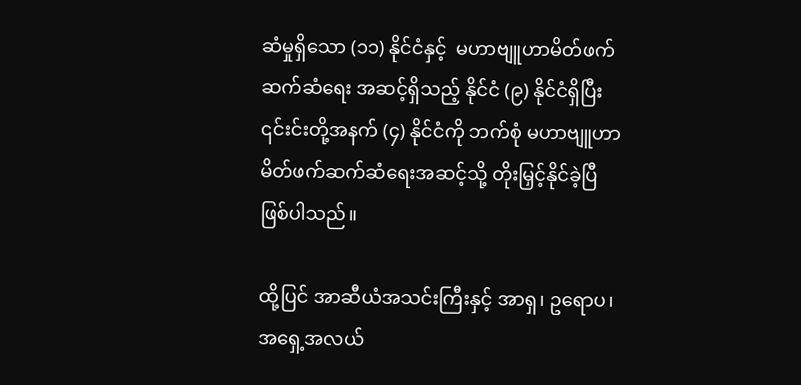ဆံမှုရှိသော (၁၁) နိုင်ငံနှင့်  မဟာဗျူဟာမိတ်ဖက်ဆက်ဆံရေး အဆင့်ရှိသည့် နိုင်ငံ (၉) နိုင်ငံရှိပြီး ၎င်းင်းတို့အနက် (၄) နိုင်ငံကို ဘက်စုံ မဟာဗျူဟာမိတ်ဖက်ဆက်ဆံရေးအဆင့်သို့ တိုးမြှင့်နိုင်ခဲ့ပြီဖြစ်ပါသည်။

ထို့ပြင် အာဆီယံအသင်းကြီးနှင့် အာရှ၊ ဥရောပ၊ အရှေ့အလယ်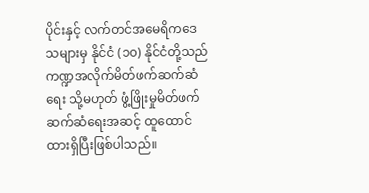ပိုင်းနှင့် လက်တင်အမေရိကဒေသများမှ နိုင်ငံ (၁၀) နိုင်ငံတို့သည် ကဏ္ဍအလိုက်မိတ်ဖက်ဆက်ဆံရေး သို့မဟုတ် ဖွံ့ဖြိုးမှုမိတ်ဖက်ဆက်ဆံရေးအဆင့် ထူထောင်ထားရှိပြီးဖြစ်ပါသည်။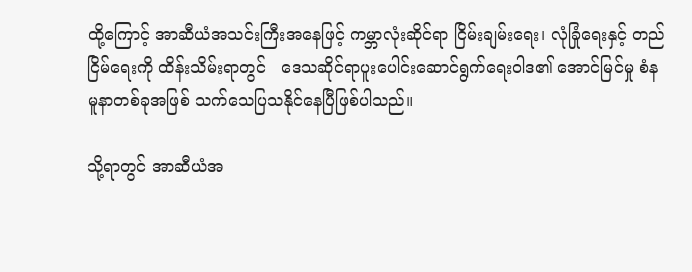ထို့ကြောင့် အာဆီယံအသင်းကြီးအနေဖြင့် ကမ္ဘာလုံးဆိုင်ရာ ငြိမ်းချမ်းရေး၊ လုံခြုံရေးနှင့် တည်ငြိမ်ရေးကို ထိန်းသိမ်းရာတွင်   ဒေသဆိုင်ရာပူးပေါင်းဆောင်ရွက်ရေးဝါဒ၏ အောင်မြင်မှု စံနမူနာတစ်ခုအဖြစ် သက်သေပြသနိုင်နေပြီဖြစ်ပါသည်။

သို့ရာတွင် အာဆီယံအ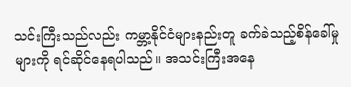သင်းကြီးသည်လည်း ကမ္ဘာ့နိုင်ငံများနည်းတူ ခက်ခဲသည့်စိန်ခေါ်မှုများကို ရင်ဆိုင်နေရပါသည်။ အသင်းကြီးအနေ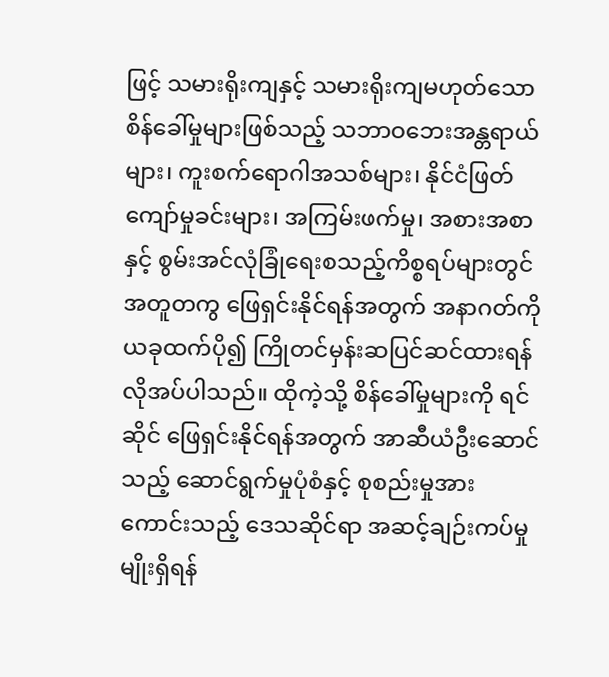ဖြင့် သမားရိုးကျနှင့် သမားရိုးကျမဟုတ်သော စိန်ခေါ်မှုများဖြစ်သည့် သဘာဝဘေးအန္တရာယ်များ၊ ကူးစက်ရောဂါအသစ်များ၊ နိုင်ငံဖြတ်ကျော်မှုခင်းများ၊ အကြမ်းဖက်မှု၊ အစားအစာနှင့် စွမ်းအင်လုံခြုံရေးစသည့်ကိစ္စရပ်များတွင် အတူတကွ ဖြေရှင်းနိုင်ရန်အတွက် အနာဂတ်ကို ယခုထက်ပို၍ ကြိုတင်မှန်းဆပြင်ဆင်ထားရန်လိုအပ်ပါသည်။ ထိုကဲ့သို့ စိန်ခေါ်မှုများကို ရင်ဆိုင် ဖြေရှင်းနိုင်ရန်အတွက် အာဆီယံဦးဆောင်သည့် ဆောင်ရွက်မှုပုံစံနှင့် စုစည်းမှုအားကောင်းသည့် ဒေသဆိုင်ရာ အဆင့်ချဉ်းကပ်မှုမျိုးရှိရန်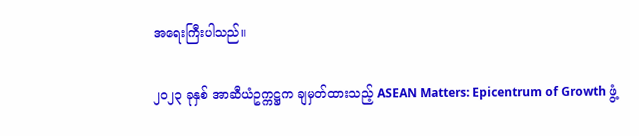အရေးကြီးပါသည်။

၂၀၂၃ ခုနှစ် အာဆီယံဥက္ကဋ္ဌက ချမှတ်ထားသည့် ASEAN Matters: Epicentrum of Growth ဖွံ့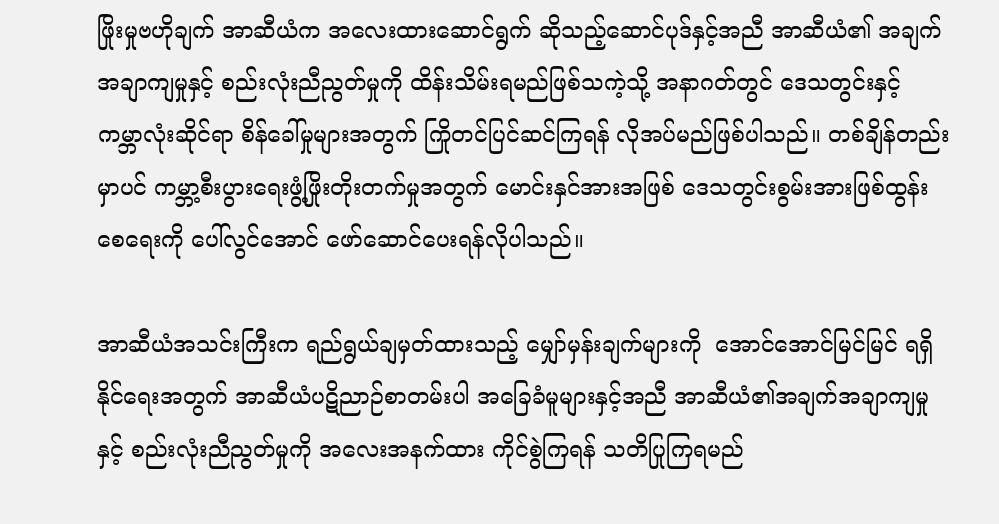ဖြိုးမှုဗဟိုချက် အာဆီယံက အလေးထားဆောင်ရွက် ဆိုသည့်ဆောင်ပုဒ်နှင့်အညီ အာဆီယံ၏ အချက်အချာကျမှုနှင့် စည်းလုံးညီညွတ်မှုကို ထိန်းသိမ်းရမည်ဖြစ်သကဲ့သို့ အနာဂတ်တွင် ဒေသတွင်းနှင့် ကမ္ဘာလုံးဆိုင်ရာ စိန်ခေါ်မှုများအတွက် ကြိုတင်ပြင်ဆင်ကြရန် လိုအပ်မည်ဖြစ်ပါသည်။ တစ်ချိန်တည်းမှာပင် ကမ္ဘာ့စီးပွားရေးဖွံ့ဖြိုးတိုးတက်မှုအတွက် မောင်းနှင်အားအဖြစ် ဒေသတွင်းစွမ်းအားဖြစ်ထွန်းစေရေးကို ပေါ်လွင်အောင် ဖော်ဆောင်ပေးရန်လိုပါသည်။

အာဆီယံအသင်းကြီးက ရည်ရွယ်ချမှတ်ထားသည့် မျှော်မှန်းချက်များကို  အောင်အောင်မြင်မြင် ရရှိနိုင်ရေးအတွက် အာဆီယံပဋိညာဉ်စာတမ်းပါ အခြေခံမူများနှင့်အညီ အာဆီယံ၏အချက်အချာကျမှုနှင့် စည်းလုံးညီညွတ်မှုကို အလေးအနက်ထား ကိုင်စွဲကြရန် သတိပြုကြရမည်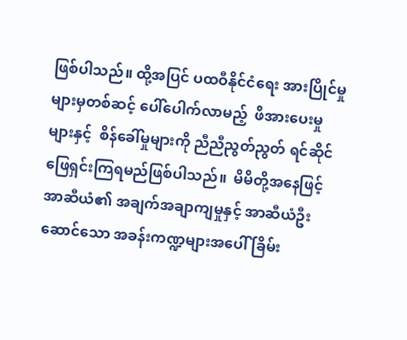ဖြစ်ပါသည်။ ထို့အပြင် ပထဝီနိုင်ငံရေး အားပြိုင်မှုများမှတစ်ဆင့် ပေါ်ပေါက်လာမည့်  ဖိအားပေးမှုများနှင့်  စိန်ခေါ်မှုများကို ညီညီညွတ်ညွတ် ရင်ဆိုင်ဖြေရှင်းကြရမည်ဖြစ်ပါသည်။  မိမိတို့အနေဖြင့်  အာဆီယံ၏ အချက်အချာကျမှုနှင့် အာဆီယံဦးဆောင်သော အခန်းကဏ္ဍများအပေါ် ခြိမ်း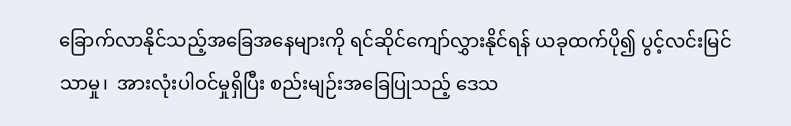ခြောက်လာနိုင်သည့်အခြေအနေများကို ရင်ဆိုင်ကျော်လွှားနိုင်ရန် ယခုထက်ပို၍ ပွင့်လင်းမြင်သာမှု၊  အားလုံးပါဝင်မှုရှိပြီး စည်းမျဉ်းအခြေပြုသည့် ဒေသ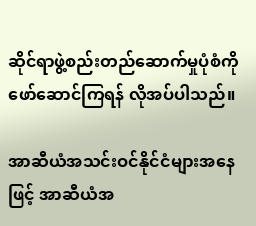ဆိုင်ရာဖွဲ့စည်းတည်ဆောက်မှုပုံစံကို ဖော်ဆောင်ကြရန် လိုအပ်ပါသည်။

အာဆီယံအသင်းဝင်နိုင်ငံများအနေဖြင့် အာဆီယံအ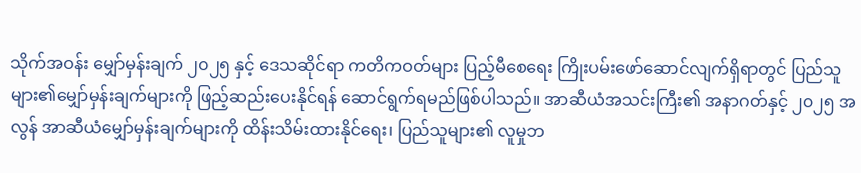သိုက်အဝန်း မျှော်မှန်းချက် ၂၀၂၅ နှင့် ဒေသဆိုင်ရာ ကတိကဝတ်များ ပြည့်မီစေရေး ကြိုးပမ်းဖော်ဆောင်လျက်ရှိရာတွင် ပြည်သူများ၏မျှော်မှန်းချက်များကို ဖြည့်ဆည်းပေးနိုင်ရန် ဆောင်ရွက်ရမည်ဖြစ်ပါသည်။ အာဆီယံအသင်းကြီး၏ အနာဂတ်နှင့် ၂၀၂၅ အလွန် အာဆီယံမျှော်မှန်းချက်များကို ထိန်းသိမ်းထားနိုင်ရေး၊ ပြည်သူများ၏ လူမှုဘ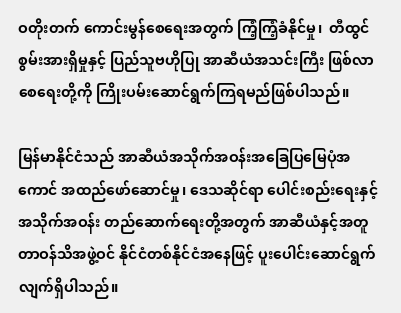ဝတိုးတက် ကောင်းမွန်စေရေးအတွက် ကြံ့ကြံ့ခံနိုင်မှု၊  တီထွင်စွမ်းအားရှိမှုနှင့် ပြည်သူဗဟိုပြု အာဆီယံအသင်းကြီး ဖြစ်လာစေရေးတို့ကို ကြိုးပမ်းဆောင်ရွက်ကြရမည်ဖြစ်ပါသည်။

မြန်မာနိုင်ငံသည် အာဆီယံအသိုက်အဝန်းအခြေပြမြေပုံအကောင် အထည်ဖော်ဆောင်မှု၊ ဒေသဆိုင်ရာ ပေါင်းစည်းရေးနှင့် အသိုက်အဝန်း တည်ဆောက်ရေးတို့အတွက် အာဆီယံနှင့်အတူ တာဝန်သိအဖွဲ့ဝင် နိုင်ငံတစ်နိုင်ငံအနေဖြင့် ပူးပေါင်းဆောင်ရွက်လျက်ရှိပါသည်။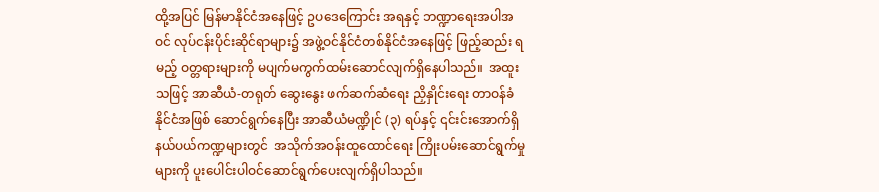ထို့အပြင် မြန်မာနိုင်ငံအနေဖြင့် ဥပဒေကြောင်း အရနှင့် ဘဏ္ဍာရေးအပါအဝင် လုပ်ငန်းပိုင်းဆိုင်ရာများ၌ အဖွဲ့ဝင်နိုင်ငံတစ်နိုင်ငံအနေဖြင့် ဖြည့်ဆည်း ရမည့် ဝတ္တရားများကို မပျက်မကွက်ထမ်းဆောင်လျက်ရှိနေပါသည်။  အထူးသဖြင့် အာဆီယံ-တရုတ် ဆွေးနွေး ဖက်ဆက်ဆံရေး ညှိနှိုင်းရေး တာဝန်ခံနိုင်ငံအဖြစ် ဆောင်ရွက်နေပြီး အာဆီယံမဏ္ဍိုင် (၃) ရပ်နှင့် ၎င်းင်းအောက်ရှိ နယ်ပယ်ကဏ္ဍများတွင်  အသိုက်အဝန်းထူထောင်ရေး ကြိုးပမ်းဆောင်ရွက်မှုများကို ပူးပေါင်းပါဝင်ဆောင်ရွက်ပေးလျက်ရှိပါသည်။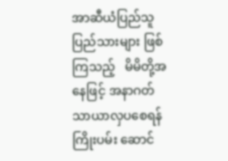အာဆီယံပြည်သူပြည်သားများ ဖြစ်ကြသည့်   မိမိတို့အနေဖြင့် အနာဂတ်သာယာလှပစေရန် ကြိုးပမ်း ဆောင်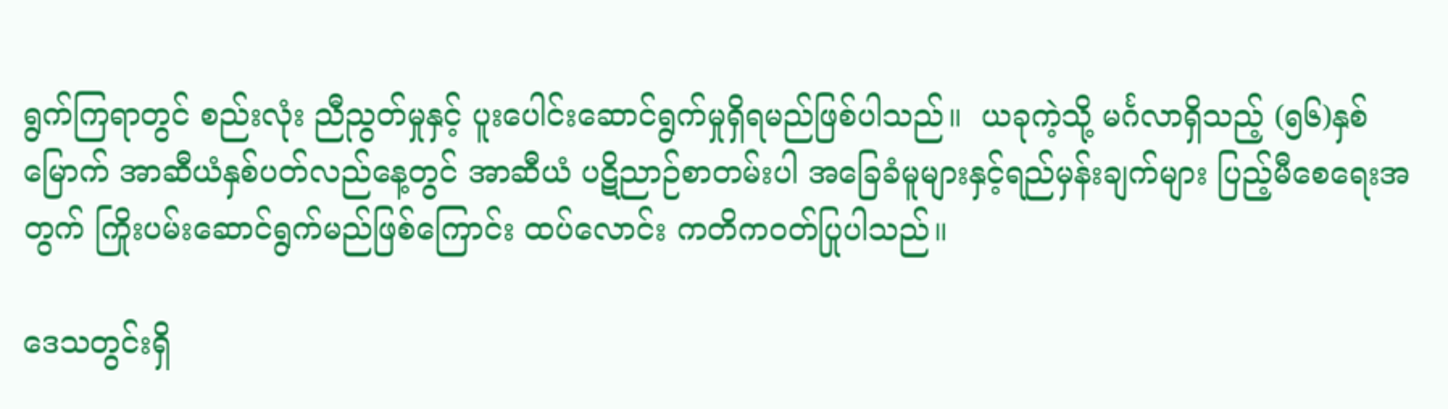ရွက်ကြရာတွင် စည်းလုံး ညီညွတ်မှုနှင့် ပူးပေါင်းဆောင်ရွက်မှုရှိရမည်ဖြစ်ပါသည်။  ယခုကဲ့သို့ မင်္ဂလာရှိသည့် (၅၆)နှစ်မြောက် အာဆီယံနှစ်ပတ်လည်နေ့တွင် အာဆီယံ ပဋိညာဉ်စာတမ်းပါ အခြေခံမူများနှင့်ရည်မှန်းချက်များ ပြည့်မီစေရေးအတွက် ကြိုးပမ်းဆောင်ရွက်မည်ဖြစ်ကြောင်း ထပ်လောင်း ကတိကဝတ်ပြုပါသည်။

ဒေသတွင်းရှိ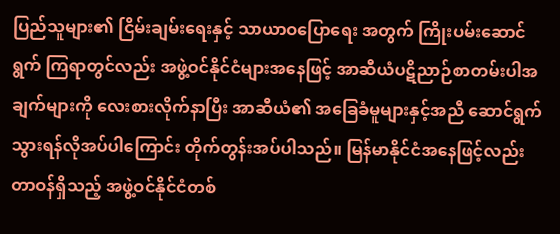ပြည်သူများ၏ ငြိမ်းချမ်းရေးနှင့် သာယာဝပြောရေး အတွက် ကြိုးပမ်းဆောင်ရွက် ကြရာတွင်လည်း အဖွဲ့ဝင်နိုင်ငံများအနေဖြင့် အာဆီယံပဋိညာဉ်စာတမ်းပါအချက်များကို လေးစားလိုက်နာပြီး အာဆီယံ၏ အခြေခံမူများနှင့်အညီ ဆောင်ရွက်သွားရန်လိုအပ်ပါကြောင်း တိုက်တွန်းအပ်ပါသည်။ မြန်မာနိုင်ငံအနေဖြင့်လည်း တာဝန်ရှိသည့် အဖွဲ့ဝင်နိုင်ငံတစ်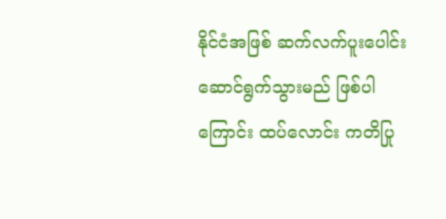နိုင်ငံအဖြစ် ဆက်လက်ပူးပေါင်း ဆောင်ရွက်သွားမည် ဖြစ်ပါကြောင်း ထပ်လောင်း ကတိပြု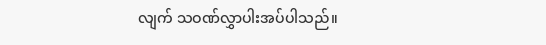လျက် သဝဏ်လွှာပါးအပ်ပါသည်။